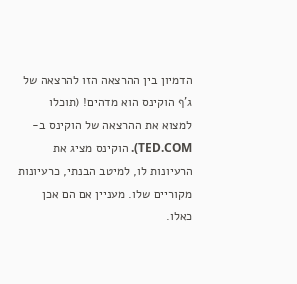הדמיון בין ההרצאה הזו להרצאה של ג'ף הוקינס הוא מדהים! (תוכלו למצוא את ההרצאה של הוקינס ב-TED.COM). הוקינס מציג את הרעיונות לו, למיטב הבנתי, כרעיונות מקוריים שלו. מעניין אם הם אכן כאלו.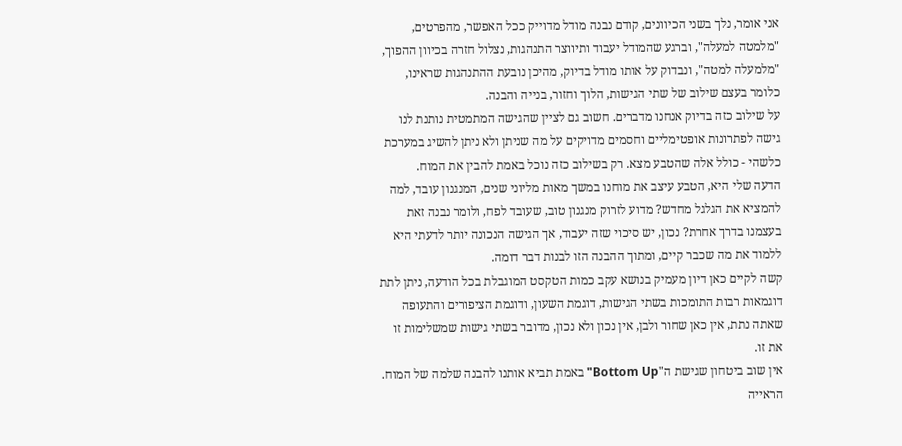אני אומר, נלך בשני הכיוונים, קודם נבנה מודל מדוייק ככל האפשר, מהפרטים, "מלמטה למעלה", וברגע שהמודל יעבוד ותיווצר התנהגות, נצלול חזרה בכיוון ההפוך, "מלמעלה למטה", ונבדוק על אותו מודל בדיוק, מהיכן נובעת ההתנהגות שראינו, כלומר בעצם שילוב של שתי הגישות, הלוך וחזור, בנייה והבנה.
על שילוב כזה בדיוק אנחנו מדברים. חשוב גם לציין שהגישה המתמטית נותנת לנו גישה לפתרונות אופטימליים וחסמים מדויקים על מה שניתן ולא ניתן להשיג במערכת כלשהי - כולל אלה שהטבע מצא. רק בשילוב כזה נוכל באמת להבין את המוח.
הדעה שלי היא, הטבע עיצב את מוחנו במשך מאות מליוני שנים, המנגנון עובד, למה להמציא את הגלגל מחדש? מדוע לזרוק מנגנון טוב, שעובד לפח, ולומר נבנה זאת בעצמנו בדרך אחרת? נכון, יש סיכוי שזה יעבוד, אך הגישה הנכונה יותר לדעתי היא ללמוד את מה שכבר קיים, ומתוך ההבנה הזו לבנות דבר דומה.
קשה לקיים כאן דיון מעמיק בנושא עקב כמות הטקסט המוגבלת בכל הודעה, ניתן לתת דוגמאות רבות התומכות בשתי הגישות, דוגמת השעון, ודוגמת הציפורים והתעופה שאתה נתת, אין כאן שחור ולבן, אין נכון ולא נכון, מדובר בשתי גישות שמשלימות זו את זו.
אין שוב ביטחון שגישת ה"Bottom Up" באמת תביא אותנו להבנה שלמה של המוח. הראייה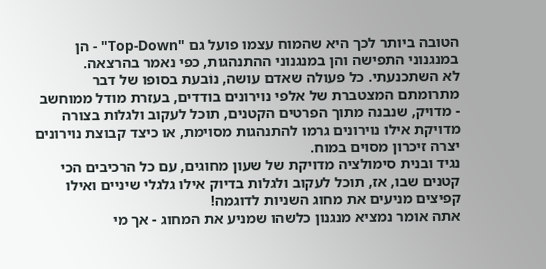הטובה ביותר לכך היא שהמוח עצמו פועל גם "Top-Down" - הן במנגנוני התפישה והן במנגנוני ההתנהגות, כפי נאמר בהרצאה.
לא השתכנעתי. כל פעולה שאדם עושה, נוֹבעת בסופו של דבר מתרומתם המצטברת של אלפי נוירונים בודדים, בעזרת מודל ממוחשב - מדויק, שנבנה מתוך הפרטים הקטנים, תוכל לעקוב ולגלות בצורה מדויקת אילו נוירונים גרמו להתנהגות מסוימת, או כיצד קבוצת נוירונים יצרה זיכרון מסוים במוח.
נגיד ובנית סימולציה מדויקת של שעון מחוגים, עם כל הרכיבים הכי קטנים שבו, אז, תוכל לעקוב ולגלות בדיוק אילו גלגלי שיניים ואילו קפיצים מניעים את מחוג השניות לדוגמה!
אתה אומר נמציא מנגנון כלשהו שמניע את המחוג - אך מי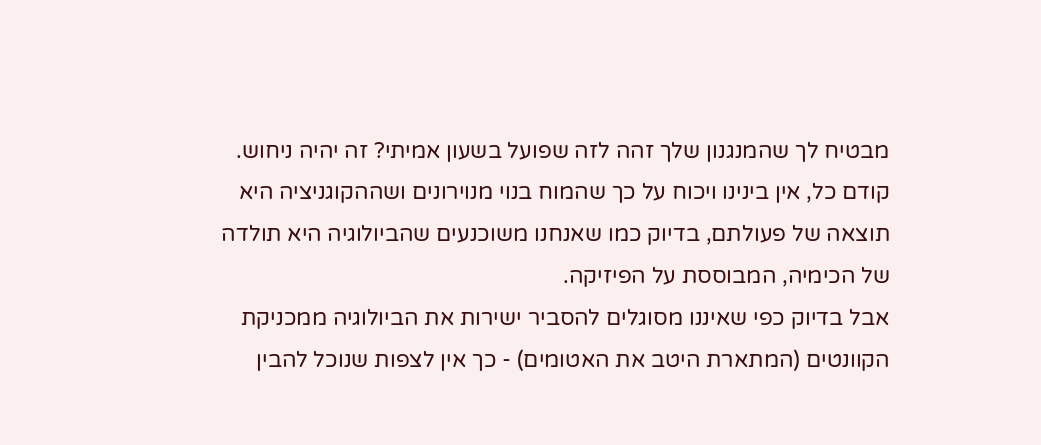מבטיח לך שהמנגנון שלך זהה לזה שפועל בשעון אמיתי? זה יהיה ניחוש.
קודם כל, אין בינינו ויכוח על כך שהמוח בנוי מנוירונים ושההקוגניציה היא תוצאה של פעולתם, בדיוק כמו שאנחנו משוכנעים שהביולוגיה היא תולדה של הכימיה, המבוססת על הפיזיקה.
אבל בדיוק כפי שאיננו מסוגלים להסביר ישירות את הביולוגיה ממכניקת הקוונטים (המתארת היטב את האטומים) - כך אין לצפות שנוכל להבין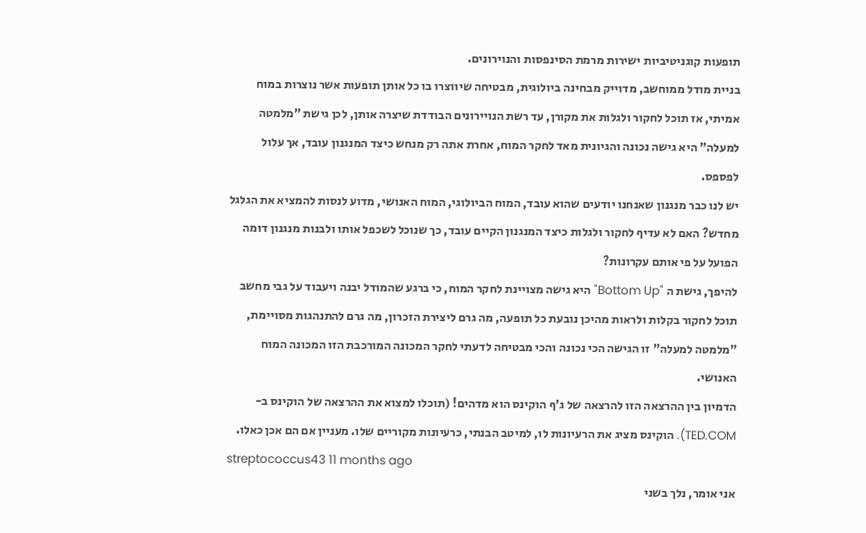תופעות קוגניטיביות ישירות מרמת הסינפסות והנוירונים.
בניית מודל ממוחשב, מדוייק מבחינה ביולוגית, מבטיחה שיווצרו בו כל אותן תופעות אשר נוצרות במוח אמיתי, אז תוכל לחקור ולגלות את מקורן, עד רשת הנויירונים הבודדת שיצרה אותן, לכן גישת "מלמטה למעלה" היא גישה נכונה והגיונית מאד לחקר המוח, אחרת אתה רק מנחש כיצד המנגנון עובד, אך עלול לפספס.
יש לנו כבר מנגנון שאנחנו יודעים שהוא עובד, המוח הביולוגי, המוח האנושי, מדוע לנסות להמציא את הגלגל מחדש? האם לא עדיף לחקור ולגלות כיצד המנגנון הקיים עובד, כך שנוכל לשכפל אותו ולבנות מנגנון דומה הפועל על פי אותם עקרונות?
להיפך, גישת ה "Bottom Up" היא גישה מצויינת לחקר המוח, כי ברגע שהמודל יבנה ויעבוד על גבי מחשב תוכל לחקור בקלות ולראות מהיכן נובעת כל תופעה, מה גרם ליצירת הזכרון, מה גרם להתנהגות מסויימת, "מלמטה למעלה" זו הגישה הכי נכונה והכי מבטיחה לדעתי לחקר המכונה המורכבת הזו המכונה המוח האנושי.
הדמיון בין ההרצאה הזו להרצאה של ג'ף הוקינס הוא מדהים! (תוכלו למצוא את ההרצאה של הוקינס ב-TED.COM). הוקינס מציג את הרעיונות לו, למיטב הבנתי, כרעיונות מקוריים שלו. מעניין אם הם אכן כאלו.
streptococcus43 11 months ago
אני אומר, נלך בשני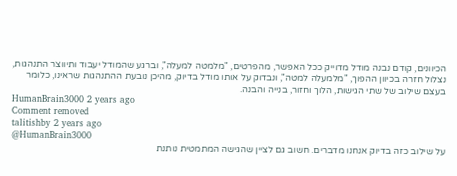הכיוונים, קודם נבנה מודל מדוייק ככל האפשר, מהפרטים, "מלמטה למעלה", וברגע שהמודל יעבוד ותיווצר התנהגות, נצלול חזרה בכיוון ההפוך, "מלמעלה למטה", ונבדוק על אותו מודל בדיוק, מהיכן נובעת ההתנהגות שראינו, כלומר בעצם שילוב של שתי הגישות, הלוך וחזור, בנייה והבנה.
HumanBrain3000 2 years ago
Comment removed
talitishby 2 years ago
@HumanBrain3000
על שילוב כזה בדיוק אנחנו מדברים. חשוב גם לציין שהגישה המתמטית נותנת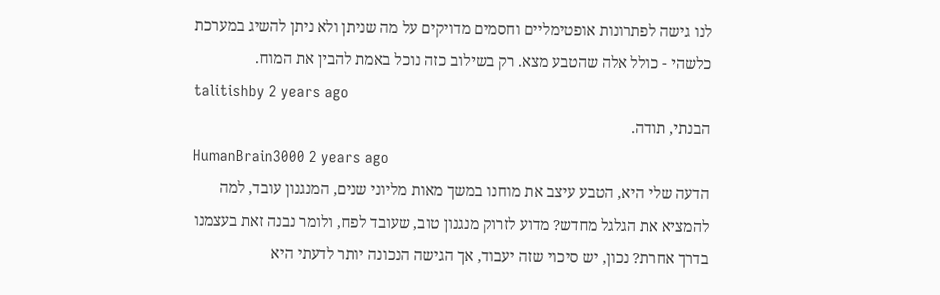לנו גישה לפתרונות אופטימליים וחסמים מדויקים על מה שניתן ולא ניתן להשיג במערכת כלשהי - כולל אלה שהטבע מצא. רק בשילוב כזה נוכל באמת להבין את המוח.
talitishby 2 years ago
הבנתי, תודה.
HumanBrain3000 2 years ago
הדעה שלי היא, הטבע עיצב את מוחנו במשך מאות מליוני שנים, המנגנון עובד, למה להמציא את הגלגל מחדש? מדוע לזרוק מנגנון טוב, שעובד לפח, ולומר נבנה זאת בעצמנו בדרך אחרת? נכון, יש סיכוי שזה יעבוד, אך הגישה הנכונה יותר לדעתי היא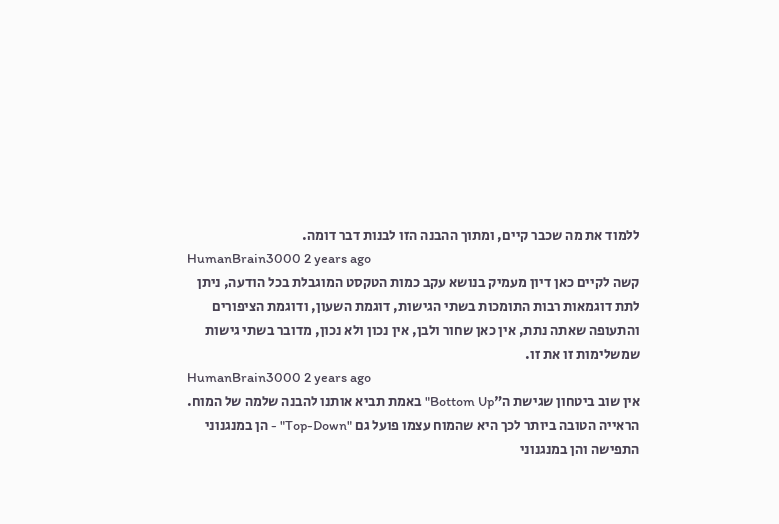ללמוד את מה שכבר קיים, ומתוך ההבנה הזו לבנות דבר דומה.
HumanBrain3000 2 years ago
קשה לקיים כאן דיון מעמיק בנושא עקב כמות הטקסט המוגבלת בכל הודעה, ניתן לתת דוגמאות רבות התומכות בשתי הגישות, דוגמת השעון, ודוגמת הציפורים והתעופה שאתה נתת, אין כאן שחור ולבן, אין נכון ולא נכון, מדובר בשתי גישות שמשלימות זו את זו.
HumanBrain3000 2 years ago
אין שוב ביטחון שגישת ה"Bottom Up" באמת תביא אותנו להבנה שלמה של המוח. הראייה הטובה ביותר לכך היא שהמוח עצמו פועל גם "Top-Down" - הן במנגנוני התפישה והן במנגנוני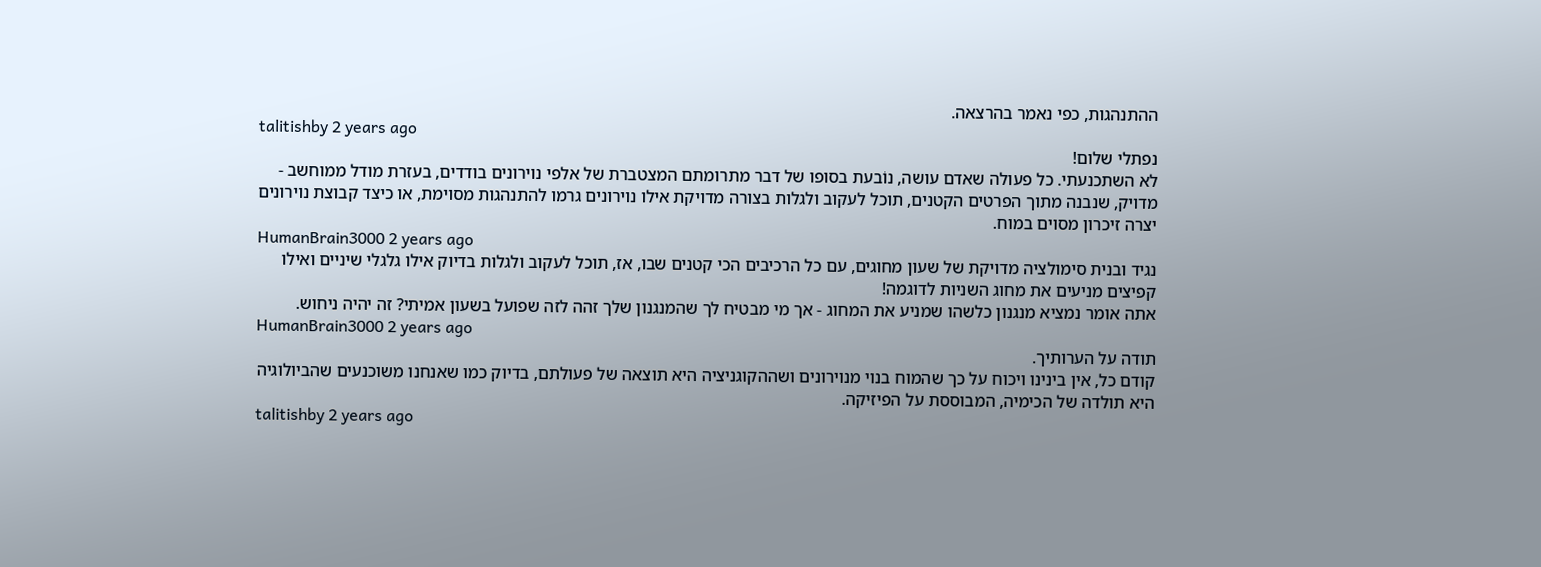ההתנהגות, כפי נאמר בהרצאה.
talitishby 2 years ago
נפתלי שלום!
לא השתכנעתי. כל פעולה שאדם עושה, נוֹבעת בסופו של דבר מתרומתם המצטברת של אלפי נוירונים בודדים, בעזרת מודל ממוחשב - מדויק, שנבנה מתוך הפרטים הקטנים, תוכל לעקוב ולגלות בצורה מדויקת אילו נוירונים גרמו להתנהגות מסוימת, או כיצד קבוצת נוירונים יצרה זיכרון מסוים במוח.
HumanBrain3000 2 years ago
נגיד ובנית סימולציה מדויקת של שעון מחוגים, עם כל הרכיבים הכי קטנים שבו, אז, תוכל לעקוב ולגלות בדיוק אילו גלגלי שיניים ואילו קפיצים מניעים את מחוג השניות לדוגמה!
אתה אומר נמציא מנגנון כלשהו שמניע את המחוג - אך מי מבטיח לך שהמנגנון שלך זהה לזה שפועל בשעון אמיתי? זה יהיה ניחוש.
HumanBrain3000 2 years ago
תודה על הערותיך.
קודם כל, אין בינינו ויכוח על כך שהמוח בנוי מנוירונים ושההקוגניציה היא תוצאה של פעולתם, בדיוק כמו שאנחנו משוכנעים שהביולוגיה היא תולדה של הכימיה, המבוססת על הפיזיקה.
talitishby 2 years ago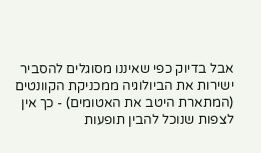אבל בדיוק כפי שאיננו מסוגלים להסביר ישירות את הביולוגיה ממכניקת הקוונטים (המתארת היטב את האטומים) - כך אין לצפות שנוכל להבין תופעות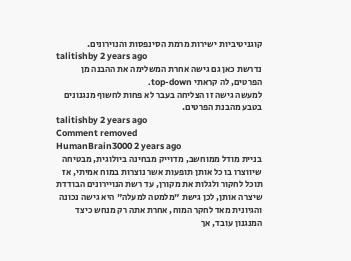קוגניטיביות ישירות מרמת הסינפסות והנוירונים.
talitishby 2 years ago
נדרשת כאן גם גישה אחרת המשלימה את ההבנה מן הפרטים, לה קראתי top-down.
למעשה גישה זו הצליחה בעבר לא פחות לחשוף מנגנונים בטבע מהבנת הפרטים.
talitishby 2 years ago
Comment removed
HumanBrain3000 2 years ago
בניית מודל ממוחשב, מדוייק מבחינה ביולוגית, מבטיחה שיווצרו בו כל אותן תופעות אשר נוצרות במוח אמיתי, אז תוכל לחקור ולגלות את מקורן, עד רשת הנויירונים הבודדת שיצרה אותן, לכן גישת "מלמטה למעלה" היא גישה נכונה והגיונית מאד לחקר המוח, אחרת אתה רק מנחש כיצד המנגנון עובד, אך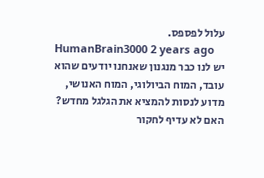עלול לפספס.
HumanBrain3000 2 years ago
יש לנו כבר מנגנון שאנחנו יודעים שהוא עובד, המוח הביולוגי, המוח האנושי, מדוע לנסות להמציא את הגלגל מחדש? האם לא עדיף לחקור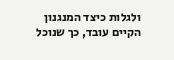ולגלות כיצד המנגנון הקיים עובד, כך שנוכל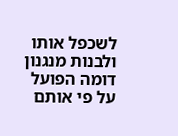לשכפל אותו ולבנות מנגנון דומה הפועל על פי אותם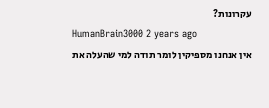עקרונות?
HumanBrain3000 2 years ago
אין אנחנו מספיקין לומר תודה למי שהעלה את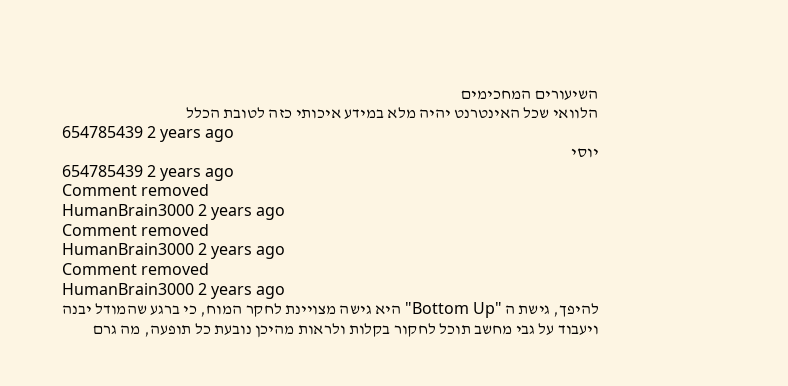השיעורים המחכימים
הלוואי שכל האינטרנט יהיה מלא במידע איכותי כזה לטובת הכלל
654785439 2 years ago
יוסי
654785439 2 years ago
Comment removed
HumanBrain3000 2 years ago
Comment removed
HumanBrain3000 2 years ago
Comment removed
HumanBrain3000 2 years ago
להיפך, גישת ה "Bottom Up" היא גישה מצויינת לחקר המוח, כי ברגע שהמודל יבנה ויעבוד על גבי מחשב תוכל לחקור בקלות ולראות מהיכן נובעת כל תופעה, מה גרם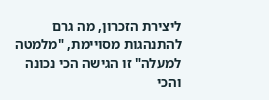ליצירת הזכרון, מה גרם להתנהגות מסויימת, "מלמטה למעלה" זו הגישה הכי נכונה והכי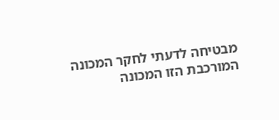מבטיחה לדעתי לחקר המכונה המורכבת הזו המכונה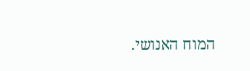המוח האנושי.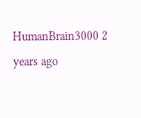HumanBrain3000 2 years ago